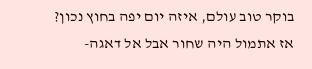בוקר טוב עולם, איזה יום יפה בחוץ נכון? אז אתמול היה שחור אבל אל דאגה-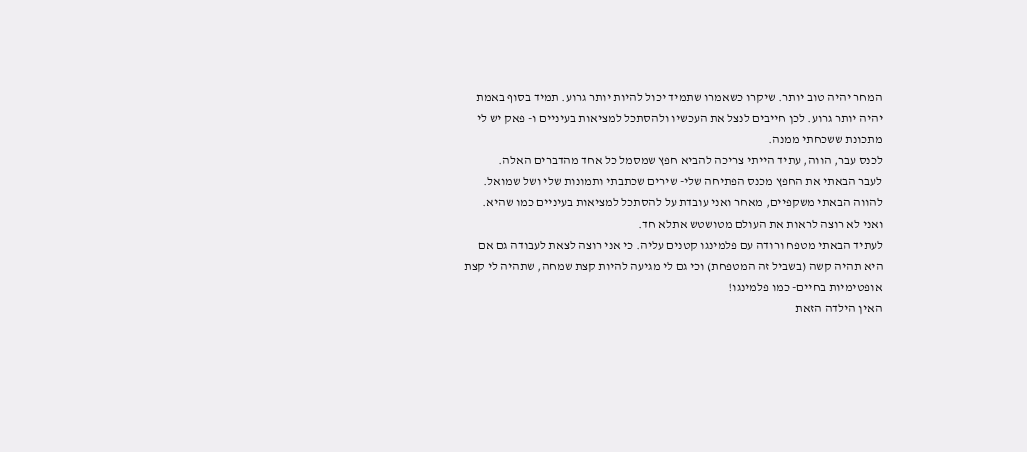המחר יהיה טוב יותר. שיקרו כשאמרו שתמיד יכול להיות יותר גרוע. תמיד בסוף באמת יהיה יותר גרוע. לכן חייבים לנצל את העכשיו ולהסתכל למציאות בעיניים ו- פאק יש לי מתכונת ששכחתי ממנה.
לכנס עבר, הווה, עתיד הייתי צריכה להביא חפץ שמסמל כל אחד מהדברים האלה.
לעבר הבאתי את החפץ מכנס הפתיחה שלי- שירים שכתבתי ותמונות שלי ושל שמואל.
להווה הבאתי משקפיים, מאחר ואני עובדת על להסתכל למציאות בעיניים כמו שהיא. ואני לא רוצה לראות את העולם מטושטש אתלא חד.
לעתיד הבאתי מטפח ורודה עם פלמינגו קטנים עליה. כי אני רוצה לצאת לעבודה גם אם היא תהיה קשה (בשביל זה המטפחת) וכי גם לי מגיעה להיות קצת שמחה, שתהיה לי קצת אופטימיות בחיים- כמו פלמינגו!
האין הילדה הזאת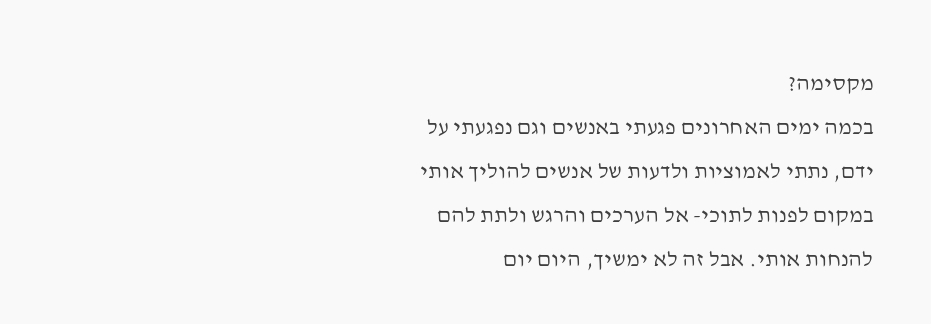מקסימה?
בכמה ימים האחרונים פגעתי באנשים וגם נפגעתי על ידם, נתתי לאמוציות ולדעות של אנשים להוליך אותי במקום לפנות לתוכי- אל הערכים והרגש ולתת להם להנחות אותי. אבל זה לא ימשיך, היום יום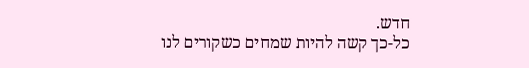חדש.
כל-כך קשה להיות שמחים כשקורים לנו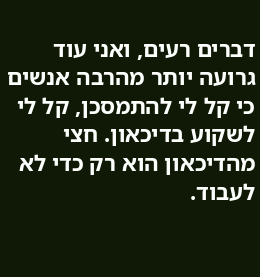דברים רעים, ואני עוד גרועה יותר מהרבה אנשים כי קל לי להתמסכן, קל לי לשקוע בדיכאון. חצי מהדיכאון הוא רק כדי לא לעבוד.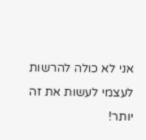אני לא כולה להרשות לעצמי לעשות את זה יותר!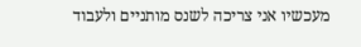מעכשיו אני צריכה לשנס מותניים ולעבוד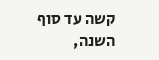קשה עד סוף השנה,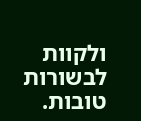ולקוות לבשורות טובות.